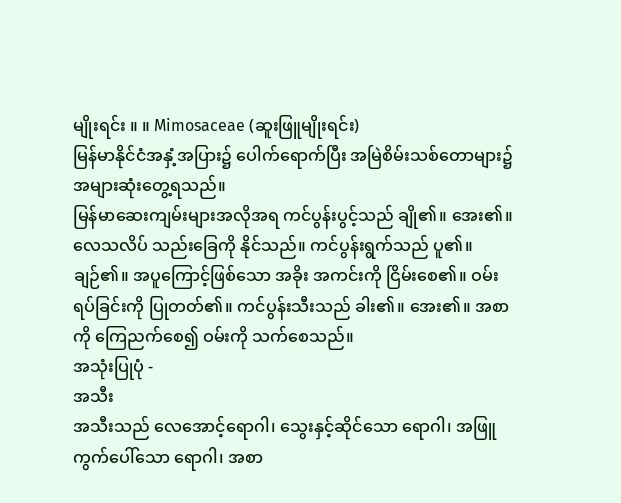မျိုးရင်း ။ ။ Mimosaceae (ဆူးဖြူမျိုးရင်း)
မြန်မာနိုင်ငံအနှံ့အပြား၌ ပေါက်ရောက်ပြီး အမြဲစိမ်းသစ်တောများ၌ အများဆုံးတွေ့ရသည်။
မြန်မာဆေးကျမ်းများအလိုအရ ကင်ပွန်းပွင့်သည် ချို၏။ အေး၏။ လေသလိပ် သည်းခြေကို နိုင်သည်။ ကင်ပွန်းရွက်သည် ပူ၏။ ချဉ်၏။ အပူကြောင့်ဖြစ်သော အခိုး အကင်းကို ငြိမ်းစေ၏။ ဝမ်းရပ်ခြင်းကို ပြုတတ်၏။ ကင်ပွန်းသီးသည် ခါး၏။ အေး၏။ အစာကို ကြေညက်စေ၍ ဝမ်းကို သက်စေသည်။
အသုံးပြုပုံ -
အသီး
အသီးသည် လေအောင့်ရောဂါ၊ သွေးနှင့်ဆိုင်သော ရောဂါ၊ အဖြူကွက်ပေါ်သော ရောဂါ၊ အစာ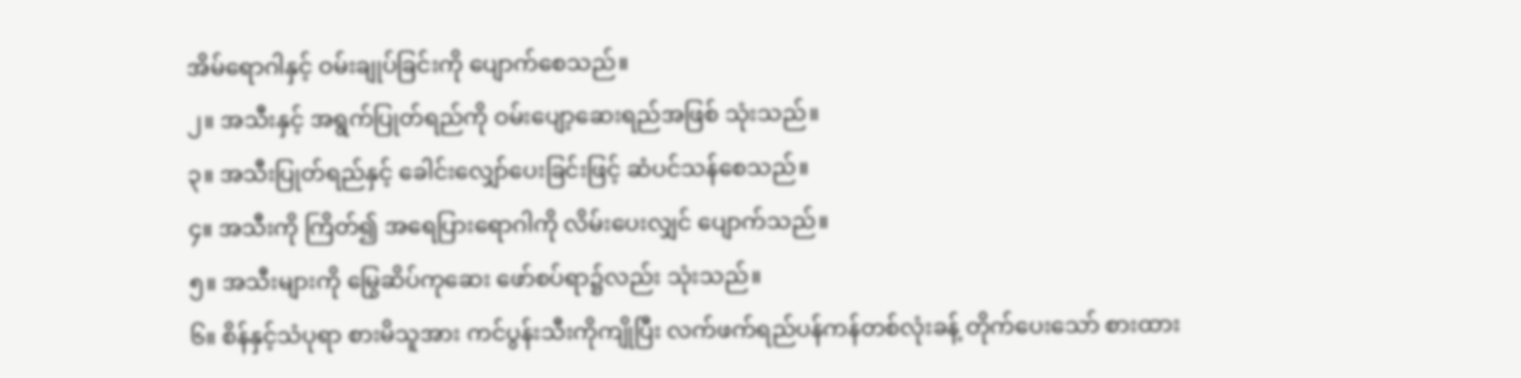အိမ်ရောဂါနှင့် ဝမ်းချုပ်ခြင်းကို ပျောက်စေသည်။
၂။ အသီးနှင့် အရွက်ပြုတ်ရည်ကို ဝမ်းပျော့ဆေးရည်အဖြစ် သုံးသည်။
၃။ အသီးပြုတ်ရည်နှင့် ခေါင်းလျှော်ပေးခြင်းဖြင့် ဆံပင်သန်စေသည်။
၄။ အသီးကို ကြိတ်၍ အရေပြားရောဂါကို လိမ်းပေးလျှင် ပျောက်သည်။
၅။ အသီးများကို မြွေဆိပ်ကုဆေး ဖော်စပ်ရာ၌လည်း သုံးသည်။
၆။ စိန်နှင့်သံပုရာ စားမိသူအား ကင်ပွန်းသီးကိုကျိုပြီး လက်ဖက်ရည်ပန်ကန်တစ်လုံးခန့် တိုက်ပေးသော် စားထား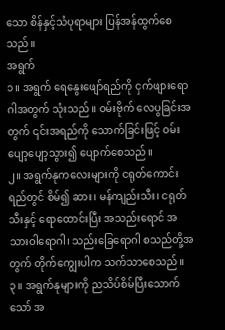သော စိန်နှင့်သံပုရာများ ပြန်အန်ထွက်စေသည်။
အရွက်
၁။ အရွက် ရေနွေးဖျော်ရည်ကို ငှက်ဖျားရောဂါအတွက် သုံးသည်။ ဝမ်းဗိုက် လေပွခြင်းအတွက် ၎င်းအရည်ကို သောက်ခြင်းဖြင့် ဝမ်းပျော့ပျော့သွား၍ ပျောက်စေသည်။
၂။ အရွက်နုကလေးများကို ငရုတ်ကောင်းရည်တွင် စိမ်၍ ဆား၊ မန်ကျည်းသီး၊ ငရုတ်သီးနှင့် ရောထောင်းပြီး အသည်းရောင် အသားဝါရောဂါ၊ သည်းခြေရောဂါ စသည်တို့အတွက် တိုက်ကျွေးပါက သက်သာစေသည်။
၃။ အရွက်နုများကို ညသိပ်စိမ်ပြီးသောက်သော် အ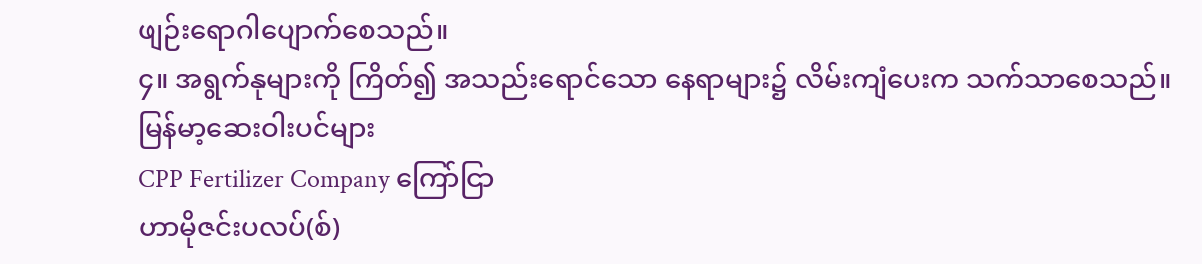ဖျဉ်းရောဂါပျောက်စေသည်။
၄။ အရွက်နုများကို ကြိတ်၍ အသည်းရောင်သော နေရာများ၌ လိမ်းကျံပေးက သက်သာစေသည်။
မြန်မာ့ဆေးဝါးပင်များ
CPP Fertilizer Company ကြော်ငြာ
ဟာမိုဇင်းပလပ်(စ်)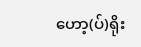ဟော့(ပ်)ရိုး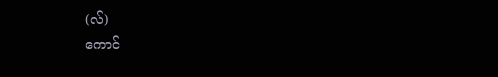(လ်)
ကောင်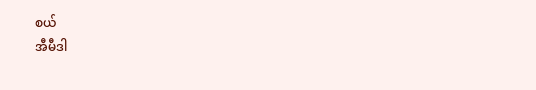စယ်
အီမီဒါ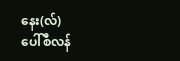နေး(လ်)
ပေါ်စီလန်